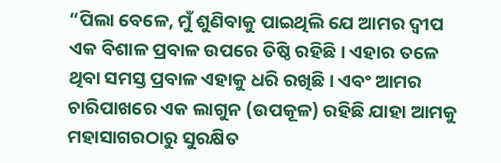“ପିଲା ବେଳେ, ମୁଁ ଶୁଣିବାକୁ ପାଇଥିଲି ଯେ ଆମର ଦ୍ୱୀପ ଏକ ବିଶାଳ ପ୍ରବାଳ ଉପରେ ତିଷ୍ଠି ରହିଛି। ଏହାର ତଳେ ଥିବା ସମସ୍ତ ପ୍ରବାଳ ଏହାକୁ ଧରି ରଖିଛି। ଏବଂ ଆମର ଚାରିପାଖରେ ଏକ ଲାଗୁନ (ଉପକୂଳ) ରହିଛି ଯାହା ଆମକୁ ମହାସାଗରଠାରୁ ସୁରକ୍ଷିତ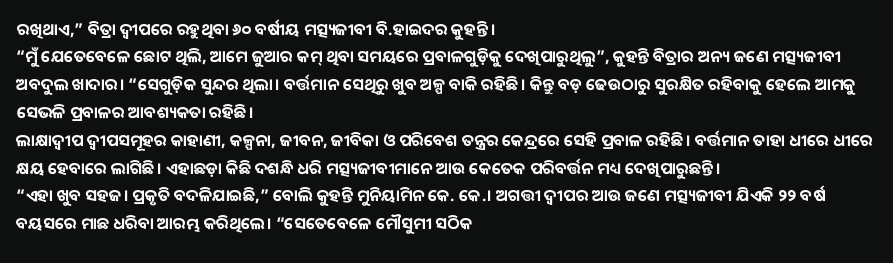ରଖିଥାଏ,” ବିତ୍ରା ଦ୍ୱୀପରେ ରହୁଥିବା ୬୦ ବର୍ଷୀୟ ମତ୍ସ୍ୟଜୀବୀ ବି.ହାଇଦର କୁହନ୍ତି।
“ମୁଁ ଯେତେବେଳେ ଛୋଟ ଥିଲି, ଆମେ ଜୁଆର କମ୍ ଥିବା ସମୟରେ ପ୍ରବାଳଗୁଡ଼ିକୁ ଦେଖିପାରୁଥିଲୁ”, କୁହନ୍ତି ବିତ୍ରାର ଅନ୍ୟ ଜଣେ ମତ୍ସ୍ୟଜୀବୀ ଅବଦୁଲ ଖାଦାର। “ସେଗୁଡ଼ିକ ସୁନ୍ଦର ଥିଲା। ବର୍ତ୍ତମାନ ସେଥିରୁ ଖୁବ ଅଳ୍ପ ବାକି ରହିଛି। କିନ୍ତୁ ବଡ଼ ଢେଉଠାରୁ ସୁରକ୍ଷିତ ରହିବାକୁ ହେଲେ ଆମକୁ ସେଭଳି ପ୍ରବାଳର ଆବଶ୍ୟକତା ରହିଛି।
ଲାକ୍ଷାଦ୍ୱୀପ ଦ୍ୱୀପସମୂହର କାହାଣୀ, କଳ୍ପନା, ଜୀବନ, ଜୀବିକା ଓ ପରିବେଶ ତନ୍ତ୍ରର କେନ୍ଦ୍ରରେ ସେହି ପ୍ରବାଳ ରହିଛି। ବର୍ତ୍ତମାନ ତାହା ଧୀରେ ଧୀରେ କ୍ଷୟ ହେବାରେ ଲାଗିଛି। ଏହାଛଡ଼ା କିଛି ଦଶନ୍ଧି ଧରି ମତ୍ସ୍ୟଜୀବୀମାନେ ଆଉ କେତେକ ପରିବର୍ତ୍ତନ ମଧ୍ୟ ଦେଖିପାରୁଛନ୍ତି।
“ଏହା ଖୁବ ସହଜ। ପ୍ରକୃତି ବଦଳିଯାଇଛି,” ବୋଲି କୁହନ୍ତି ମୁନିୟାମିନ କେ. କେ.। ଅଗତ୍ତୀ ଦ୍ୱୀପର ଆଉ ଜଣେ ମତ୍ସ୍ୟଜୀବୀ ଯିଏକି ୨୨ ବର୍ଷ ବୟସରେ ମାଛ ଧରିବା ଆରମ୍ଭ କରିଥିଲେ। “ସେତେବେଳେ ମୌସୁମୀ ସଠିକ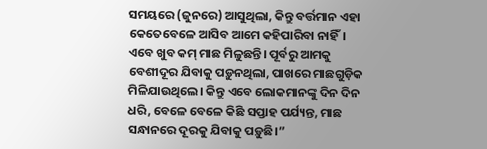ସମୟରେ (ଜୁନରେ) ଆସୁଥିଲା, କିନ୍ତୁ ବର୍ତ୍ତମାନ ଏହା କେତେବେଳେ ଆସିବ ଆମେ କହିପାରିବା ନାହିଁ। ଏବେ ଖୁବ କମ୍ ମାଛ ମିଳୁଛନ୍ତି। ପୂର୍ବରୁ ଆମକୁ ବେଶୀଦୂର ଯିବାକୁ ପଡ଼ୁନଥିଲା, ପାଖରେ ମାଛଗୁଡ଼ିକ ମିଳିଯାଉଥିଲେ। କିନ୍ତୁ ଏବେ ଲୋକମାନଙ୍କୁ ଦିନ ଦିନ ଧରି, ବେଳେ ବେଳେ କିଛି ସପ୍ତାହ ପର୍ଯ୍ୟନ୍ତ, ମାଛ ସନ୍ଧାନରେ ଦୂରକୁ ଯିବାକୁ ପଡ଼ୁଛି।”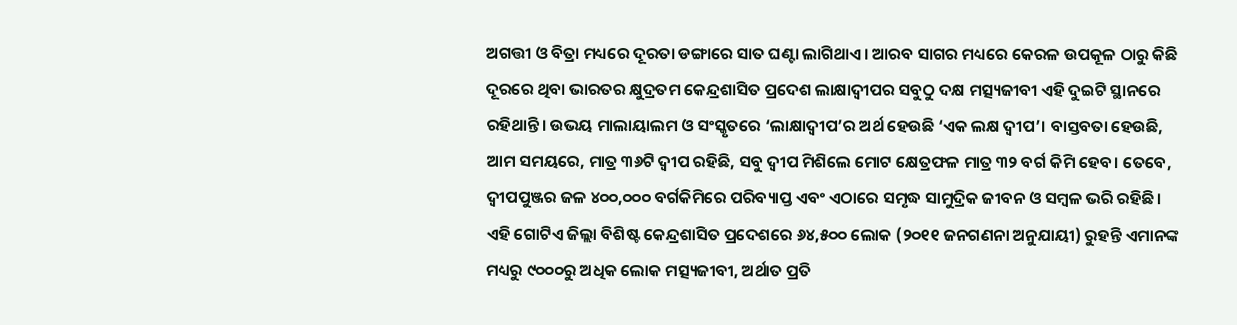ଅଗତ୍ତୀ ଓ ବିତ୍ରା ମଧ୍ୟରେ ଦୂରତା ଡଙ୍ଗାରେ ସାତ ଘଣ୍ଟା ଲାଗିଥାଏ। ଆରବ ସାଗର ମଧ୍ୟରେ କେରଳ ଉପକୂଳ ଠାରୁ କିଛି ଦୂରରେ ଥିବା ଭାରତର କ୍ଷୁଦ୍ରତମ କେନ୍ଦ୍ରଶାସିତ ପ୍ରଦେଶ ଲାକ୍ଷାଦ୍ୱୀପର ସବୁଠୁ ଦକ୍ଷ ମତ୍ସ୍ୟଜୀବୀ ଏହି ଦୁଇଟି ସ୍ଥାନରେ ରହିଥାନ୍ତି। ଉଭୟ ମାଲାୟାଲମ ଓ ସଂସ୍କୃତରେ ‘ଲାକ୍ଷାଦ୍ୱୀପ’ର ଅର୍ଥ ହେଉଛି ‘ଏକ ଲକ୍ଷ ଦ୍ୱୀପ’। ବାସ୍ତବତା ହେଉଛି, ଆମ ସମୟରେ, ମାତ୍ର ୩୬ଟି ଦ୍ୱୀପ ରହିଛି, ସବୁ ଦ୍ୱୀପ ମିଶିଲେ ମୋଟ କ୍ଷେତ୍ରଫଳ ମାତ୍ର ୩୨ ବର୍ଗ କିମି ହେବ। ତେବେ, ଦ୍ୱୀପପୁଞ୍ଜର ଜଳ ୪୦୦,୦୦୦ ବର୍ଗକିମିରେ ପରିବ୍ୟାପ୍ତ ଏବଂ ଏଠାରେ ସମୃଦ୍ଧ ସାମୁଦ୍ରିକ ଜୀବନ ଓ ସମ୍ବଳ ଭରି ରହିଛି।
ଏହି ଗୋଟିଏ ଜିଲ୍ଲା ବିଶିଷ୍ଟ କେନ୍ଦ୍ରଶାସିତ ପ୍ରଦେଶରେ ୬୪,୫୦୦ ଲୋକ (୨୦୧୧ ଜନଗଣନା ଅନୁଯାୟୀ) ରୁହନ୍ତି ଏମାନଙ୍କ ମଧ୍ୟରୁ ୯୦୦୦ରୁ ଅଧିକ ଲୋକ ମତ୍ସ୍ୟଜୀବୀ, ଅର୍ଥାତ ପ୍ରତି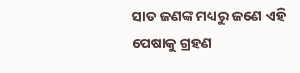ସାତ ଜଣଙ୍କ ମଧ୍ୟରୁ ଜଣେ ଏହି ପେଷାକୁ ଗ୍ରହଣ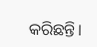କରିଛନ୍ତି।